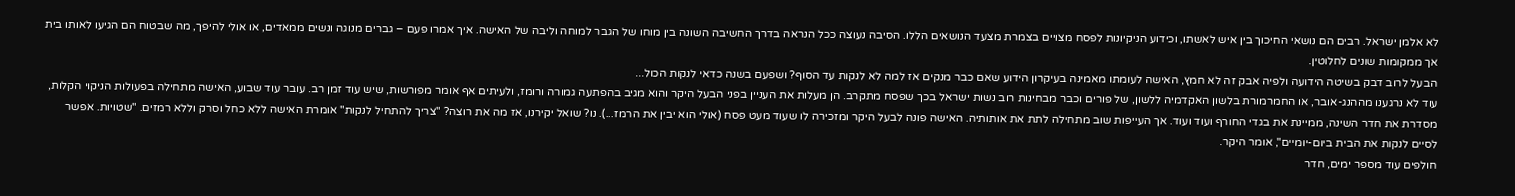לא אלמן ישראל. רבים הם נושאי החיכוך בין איש לאשתו, וכידוע הניקיונות לפסח מצויים בצמרת מצעד הנושאים הללו. הסיבה נעוצה ככל הנראה בדרך החשיבה השונה בין מוחו של הגבר למוחה וליבה של האישה. איך אמרו פעם – גברים מנוגה ונשים ממאדים, או אולי להיפך, מה שבטוח הם הגיעו לאותו בית אך ממקומות שונים לחלוטין.
הבעל לרוב דבק בשיטה הידועה ולפיה אבק זה לא חמץ, האישה לעומתו מאמינה בעיקרון הידוע שאם כבר מנקים אז למה לא לנקות עד הסוף? ושפעם בשנה כדאי לנקות הכול...
עוד לא נרגענו מההנג-אובר, או החמרמורת בלשון האקדמיה ללשון, של פורים וכבר מבחינות רוב נשות ישראל בכך שפסח מתקרב. הן מעלות את העניין בפני הבעל היקר והוא מגיב בהפתעה גמורה ורומז, ולעיתים אף אומר מפורשות, שיש עוד זמן רב. עובר עוד שבוע, האישה מתחילה בפעולות הניקוי הקלות, מסדרת את חדר השינה, ממיינת את בגדי החורף ועוד ועוד. אך העייפות שוב מתחילה לתת את אותותיה. האישה פונה לבעל היקר ומזכירה לו שעוד מעט פסח (אולי הוא יבין את הרמז...). נו? שואל יקירנו, אז מה את רוצה? "צריך להתחיל לנקות" אומרת האישה ללא כחל וסרק וללא רמזים. "שטויות. אפשר לסיים לנקות את הבית ביום-יומיים", אומר היקר.
חולפים עוד מספר ימים, חדר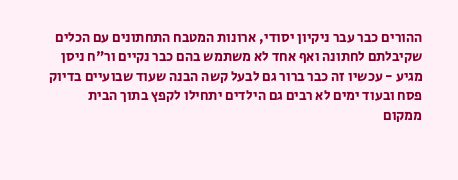ההורים כבר עבר ניקיון יסודי, ארונות המטבח התחתונים עם הכלים שקיבלתם לחתונה ואף אחד לא משתמש בהם כבר נקיים ור"ח ניסן מגיע - עכשיו זה כבר ברור גם לבעל קשה הבנה שעוד שבועיים בדיוק פסח ובעוד ימים לא רבים גם הילדים יתחילו לקפץ בתוך הבית ממקום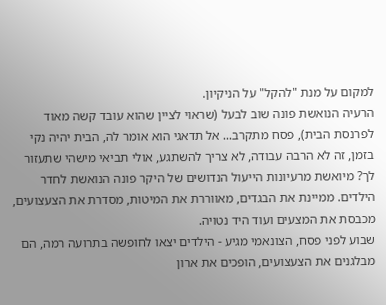למקום על מנת "להקל" על הניקיון.
הרעיה הנואשת פונה שוב לבעל (שראוי לציין שהוא עובד קשה מאוד לפרנסת הבית), פסח מתקרב... אל תדאגי הוא אומר לה, הבית יהיה נקי בזמן, זה לא הרבה עבודה, לא צריך להשתגע, אולי תביאי מישהי שתעזור לך? מיואשת מרעיונות הייעול הנדושים של היקר פונה הנואשת לחדר הילדים. ממיינת את הבגדים, מאווררת את המיטות, מסדרת את הצעצועים, מכבסת את המצעים ועוד היד נטויה.
שבוע לפני פסח, הצונאמי מגיע - הילדים יצאו לחופשה בתרועה רמה, הם מבלגנים את הצעצועים, הופכים את ארון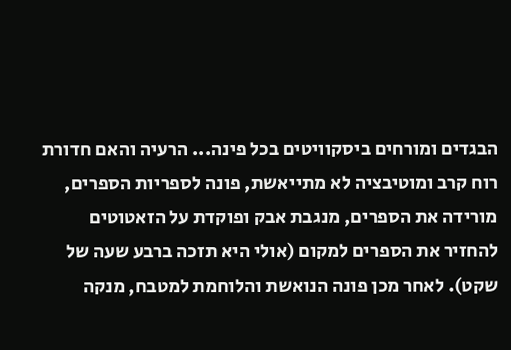הבגדים ומורחים ביסקוויטים בכל פינה... הרעיה והאם חדורת רוח קרב ומוטיבציה לא מתייאשת, פונה לספריות הספרים, מורידה את הספרים, מנגבת אבק ופוקדת על הזאטוטים להחזיר את הספרים למקום (אולי היא תזכה ברבע שעה של שקט). לאחר מכן פונה הנואשת והלוחמת למטבח, מנקה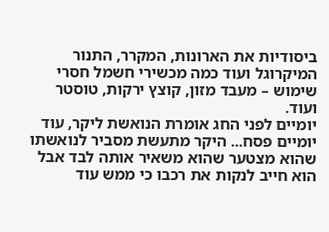ביסודיות את הארונות, המקרר, התנור המיקרוגל ועוד כמה מכשירי חשמל חסרי שימוש – מעבד מזון, קוצץ ירקות, טוסטר ועוד.
יומיים לפני החג אומרת הנואשת ליקר, עוד יומיים פסח... היקר מתעשת מסביר לנואשתו שהוא מצטער שהוא משאיר אותה לבד אבל הוא חייב לנקות את רכבו כי ממש עוד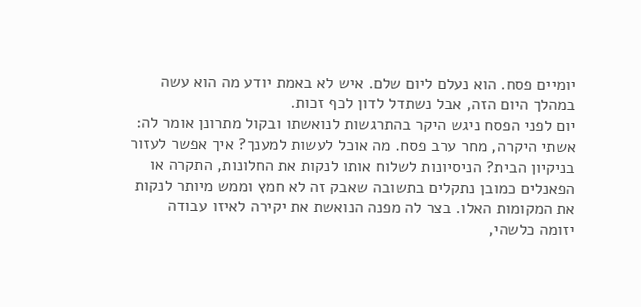יומיים פסח. הוא נעלם ליום שלם. איש לא באמת יודע מה הוא עשה במהלך היום הזה, אבל נשתדל לדון לכף זכות.
יום לפני הפסח ניגש היקר בהתרגשות לנואשתו ובקול מתרונן אומר לה: אשתי היקרה, מחר ערב פסח. מה אוכל לעשות למענך? איך אפשר לעזור בניקיון הבית? הניסיונות לשלוח אותו לנקות את החלונות, התקרה או הפאנלים כמובן נתקלים בתשובה שאבק זה לא חמץ וממש מיותר לנקות את המקומות האלו. בצר לה מפנה הנואשת את יקירה לאיזו עבודה יזומה כלשהי,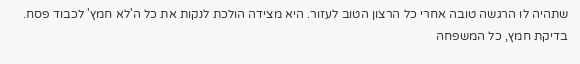שתהיה לו הרגשה טובה אחרי כל הרצון הטוב לעזור. היא מצידה הולכת לנקות את כל ה'לא חמץ' לכבוד פסח.
בדיקת חמץ, כל המשפחה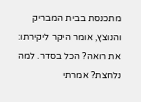מתכנסת בבית המבריק והנוצץ, אומר היקר ליקירתו: את רואה? הכל בסדר. למה נלחצת? אמרתי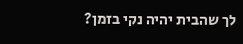לך שהבית יהיה נקי בזמן?